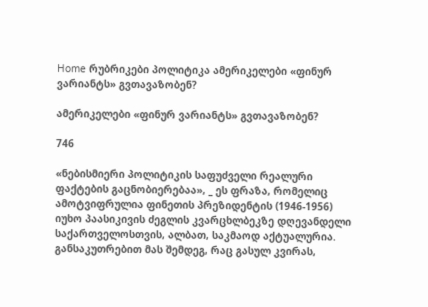Home რუბრიკები პოლიტიკა ამერიკელები «ფინურ ვარიანტს» გვთავაზობენ?

ამერიკელები «ფინურ ვარიანტს» გვთავაზობენ?

746

«ნებისმიერი პოლიტიკის საფუძველი რეალური ფაქტების გაცნობიერებაა», _ ეს ფრაზა, რომელიც ამოტვიფრულია ფინეთის პრეზიდენტის (1946-1956) იუხო პაასიკივის ძეგლის კვარცხლბეკზე დღევანდელი საქართველოსთვის, ალბათ, საკმაოდ აქტუალურია. განსაკუთრებით მას შემდეგ, რაც გასულ კვირას,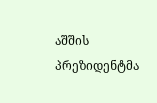აშშის პრეზიდენტმა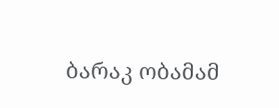ბარაკ ობამამ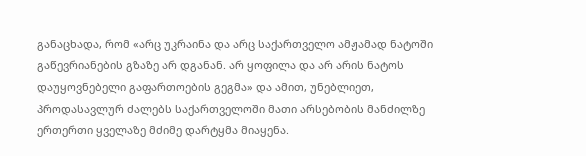განაცხადა, რომ «არც უკრაინა და არც საქართველო ამჟამად ნატოში გაწევრიანების გზაზე არ დგანან. არ ყოფილა და არ არის ნატოს დაუყოვნებელი გაფართოების გეგმა» და ამით, უნებლიეთ, პროდასავლურ ძალებს საქართველოში მათი არსებობის მანძილზე ერთერთი ყველაზე მძიმე დარტყმა მიაყენა.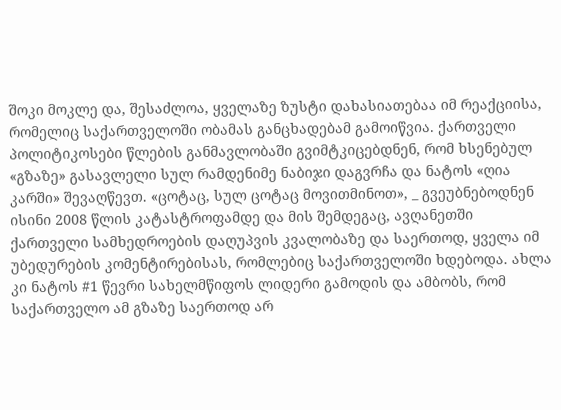შოკი მოკლე და, შესაძლოა, ყველაზე ზუსტი დახასიათებაა იმ რეაქციისა, რომელიც საქართველოში ობამას განცხადებამ გამოიწვია. ქართველი პოლიტიკოსები წლების განმავლობაში გვიმტკიცებდნენ, რომ ხსენებულ «გზაზე» გასავლელი სულ რამდენიმე ნაბიჯი დაგვრჩა და ნატოს «ღია კარში» შევაღწევთ. «ცოტაც, სულ ცოტაც მოვითმინოთ», _ გვეუბნებოდნენ ისინი 2008 წლის კატასტროფამდე და მის შემდეგაც, ავღანეთში ქართველი სამხედროების დაღუპვის კვალობაზე და საერთოდ, ყველა იმ უბედურების კომენტირებისას, რომლებიც საქართველოში ხდებოდა. ახლა კი ნატოს #1 წევრი სახელმწიფოს ლიდერი გამოდის და ამბობს, რომ საქართველო ამ გზაზე საერთოდ არ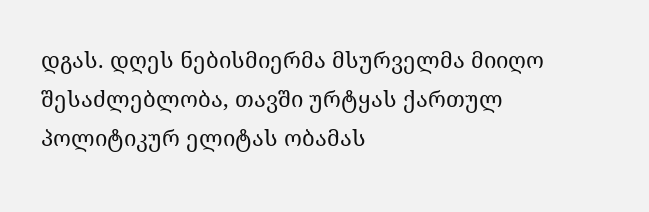დგას. დღეს ნებისმიერმა მსურველმა მიიღო შესაძლებლობა, თავში ურტყას ქართულ პოლიტიკურ ელიტას ობამას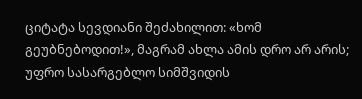ციტატა სევდიანი შეძახილით: «ხომ გეუბნებოდით!», მაგრამ ახლა ამის დრო არ არის; უფრო სასარგებლო სიმშვიდის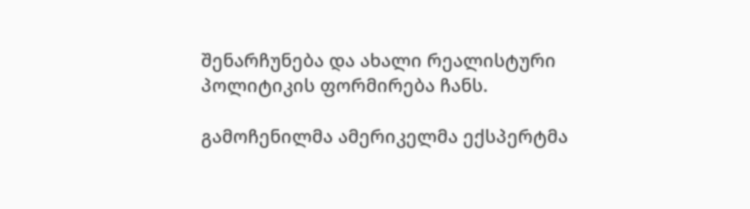შენარჩუნება და ახალი რეალისტური პოლიტიკის ფორმირება ჩანს.

გამოჩენილმა ამერიკელმა ექსპერტმა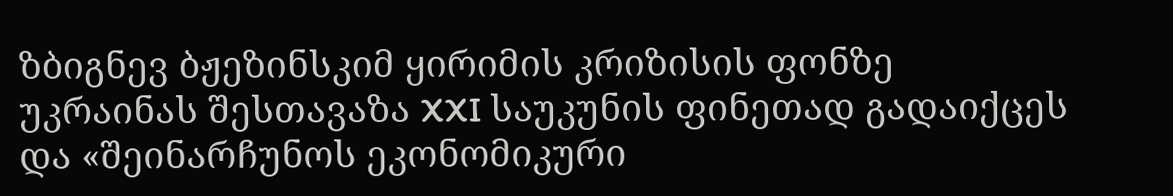ზბიგნევ ბჟეზინსკიმ ყირიმის კრიზისის ფონზე უკრაინას შესთავაზა XXI საუკუნის ფინეთად გადაიქცეს და «შეინარჩუნოს ეკონომიკური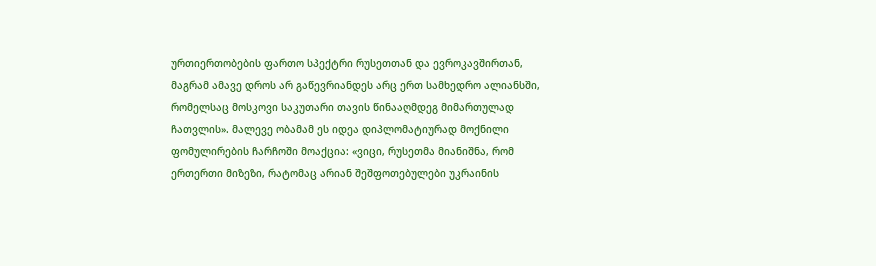ურთიერთობების ფართო სპექტრი რუსეთთან და ევროკავშირთან, მაგრამ ამავე დროს არ გაწევრიანდეს არც ერთ სამხედრო ალიანსში, რომელსაც მოსკოვი საკუთარი თავის წინააღმდეგ მიმართულად ჩათვლის». მალევე ობამამ ეს იდეა დიპლომატიურად მოქნილი ფომულირების ჩარჩოში მოაქცია: «ვიცი, რუსეთმა მიანიშნა, რომ ერთერთი მიზეზი, რატომაც არიან შეშფოთებულები უკრაინის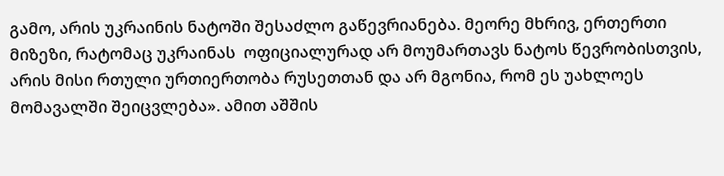გამო, არის უკრაინის ნატოში შესაძლო გაწევრიანება. მეორე მხრივ, ერთერთი მიზეზი, რატომაც უკრაინას  ოფიციალურად არ მოუმართავს ნატოს წევრობისთვის, არის მისი რთული ურთიერთობა რუსეთთან და არ მგონია, რომ ეს უახლოეს მომავალში შეიცვლება». ამით აშშის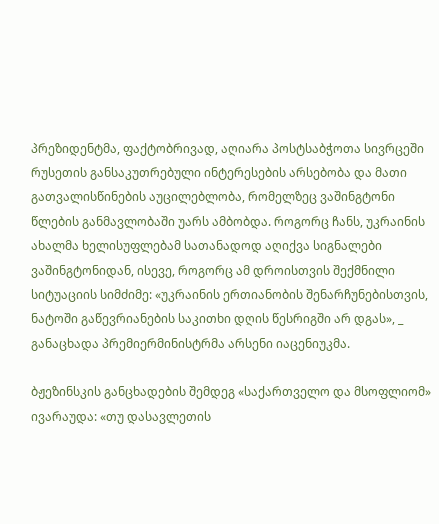პრეზიდენტმა, ფაქტობრივად, აღიარა პოსტსაბჭოთა სივრცეში რუსეთის განსაკუთრებული ინტერესების არსებობა და მათი გათვალისწინების აუცილებლობა, რომელზეც ვაშინგტონი წლების განმავლობაში უარს ამბობდა. როგორც ჩანს, უკრაინის ახალმა ხელისუფლებამ სათანადოდ აღიქვა სიგნალები ვაშინგტონიდან, ისევე, როგორც ამ დროისთვის შექმნილი სიტუაციის სიმძიმე: «უკრაინის ერთიანობის შენარჩუნებისთვის, ნატოში გაწევრიანების საკითხი დღის წესრიგში არ დგას», _ განაცხადა პრემიერმინისტრმა არსენი იაცენიუკმა.

ბჟეზინსკის განცხადების შემდეგ «საქართველო და მსოფლიომ» ივარაუდა: «თუ დასავლეთის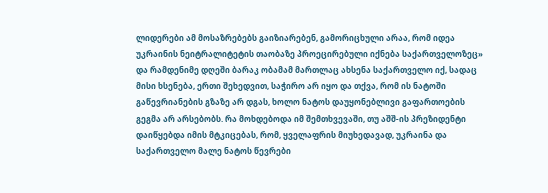ლიდერები ამ მოსაზრებებს გაიზიარებენ, გამორიცხული არაა, რომ იდეა უკრაინის ნეიტრალიტეტის თაობაზე პროეცირებული იქნება საქართველოზეც» და რამდენიმე დღეში ბარაკ ობამამ მართლაც ახსენა საქართველო იქ, სადაც მისი ხსენება, ერთი შეხედვით, საჭირო არ იყო და თქვა, რომ ის ნატოში გაწევრიანების გზაზე არ დგას, ხოლო ნატოს დაუყონებლივი გაფართოების გეგმა არ არსებობს. რა მოხდებოდა იმ შემთხვევაში, თუ აშშ-ის პრეზიდენტი დაიწყებდა იმის მტკიცებას, რომ, ყველაფრის მიუხედავად, უკრაინა და საქართველო მალე ნატოს წევრები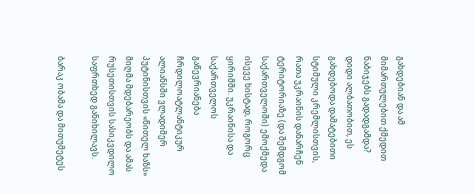გახდებიან და ამ მიმართულებით ქმედით ნაბიჯებს გადადგამდა? დიდი ალბათობით, ეს გახდებოდა დამატებითი სტიმული კრემლისთვის, რათა უკრაინის დანარჩენ ტერიტორიაზე (და შემდგომ საქართველოში) ემოქმედა ისევე ხისტად, როგორც ყირიმში. უკრაინისა და საქართველოს გაწევრიანება ჩრდილოატლანტიკურ ალიანსში ვლადიმერ პუტინისთვის «წითელ ხაზს» მიღმა მდებარეობს და ამას რუსეთისთვის სასიკვდილო საფრთხედ განიხილავს.

ბარაკ ობამა და მითუმეტეს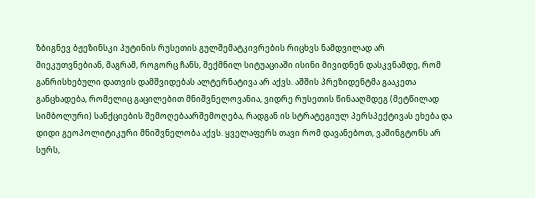ზბიგნევ ბჟეზინსკი პუტინის რუსეთის გულშემატკივრების რიცხვს ნამდვილად არ მიეკუთვნებიან, მაგრამ, როგორც ჩანს, შექმნილ სიტუაციაში ისინი მივიდნენ დასკვნამდე, რომ განრისხებული დათვის დამშვიდებას ალტერნატივა არ აქვს. აშშის პრეზიდენტმა გააკეთა განცხადება, რომელიც გაცილებით მნიშვნელოვანია, ვიდრე რუსეთის წინააღმდეგ (მეტწილად სიმბოლური) სანქციების შემოღებაარშემოღება, რადგან ის სტრატეგიულ პერსპექტივას ეხება და დიდი გეოპოლიტიკური მნიშვნელობა აქვს. ყველაფერს თავი რომ დავანებოთ, ვაშინგტონს არ სურს,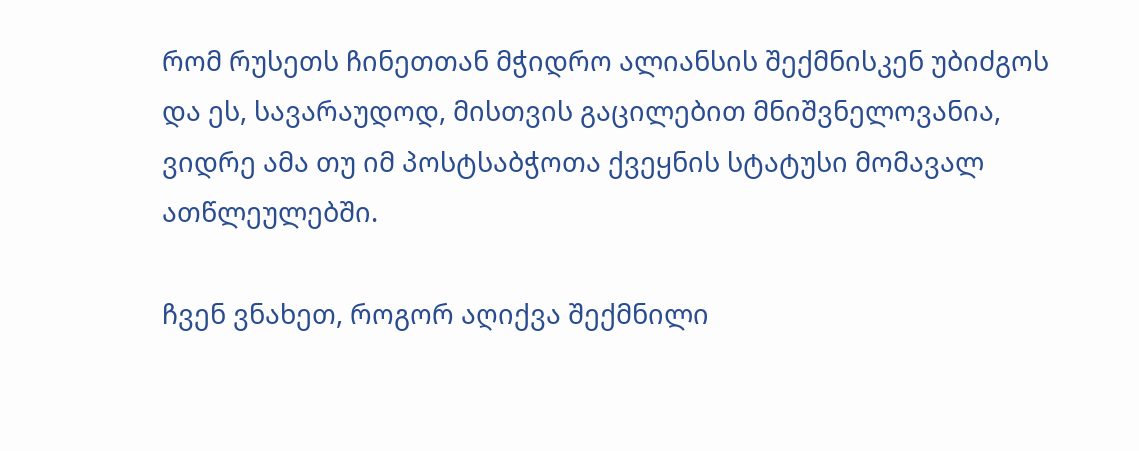რომ რუსეთს ჩინეთთან მჭიდრო ალიანსის შექმნისკენ უბიძგოს და ეს, სავარაუდოდ, მისთვის გაცილებით მნიშვნელოვანია, ვიდრე ამა თუ იმ პოსტსაბჭოთა ქვეყნის სტატუსი მომავალ ათწლეულებში.

ჩვენ ვნახეთ, როგორ აღიქვა შექმნილი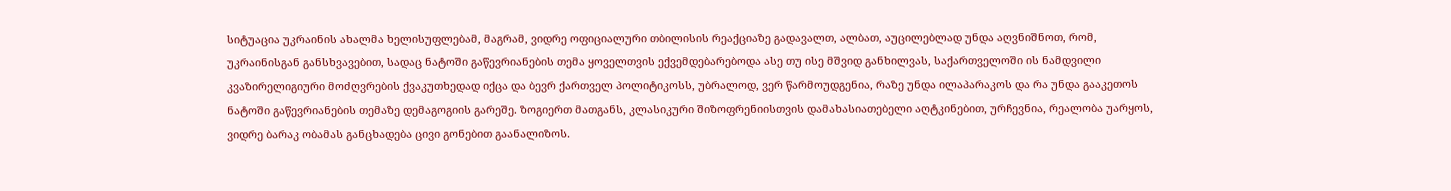სიტუაცია უკრაინის ახალმა ხელისუფლებამ, მაგრამ, ვიდრე ოფიციალური თბილისის რეაქციაზე გადავალთ, ალბათ, აუცილებლად უნდა აღვნიშნოთ, რომ, უკრაინისგან განსხვავებით, სადაც ნატოში გაწევრიანების თემა ყოველთვის ექვემდებარებოდა ასე თუ ისე მშვიდ განხილვას, საქართველოში ის ნამდვილი კვაზირელიგიური მოძღვრების ქვაკუთხედად იქცა და ბევრ ქართველ პოლიტიკოსს, უბრალოდ, ვერ წარმოუდგენია, რაზე უნდა ილაპარაკოს და რა უნდა გააკეთოს ნატოში გაწევრიანების თემაზე დემაგოგიის გარეშე. ზოგიერთ მათგანს, კლასიკური შიზოფრენიისთვის დამახასიათებელი აღტკინებით, ურჩევნია, რეალობა უარყოს, ვიდრე ბარაკ ობამას განცხადება ცივი გონებით გაანალიზოს.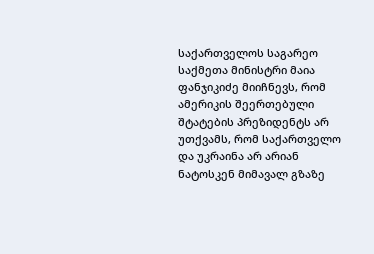საქართველოს საგარეო საქმეთა მინისტრი მაია ფანჯიკიძე მიიჩნევს, რომ ამერიკის შეერთებული შტატების პრეზიდენტს არ უთქვამს, რომ საქართველო და უკრაინა არ არიან ნატოსკენ მიმავალ გზაზე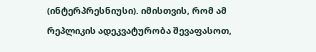(ინტერპრესნიუსი). იმისთვის, რომ ამ რეპლიკის ადეკვატურობა შევაფასოთ,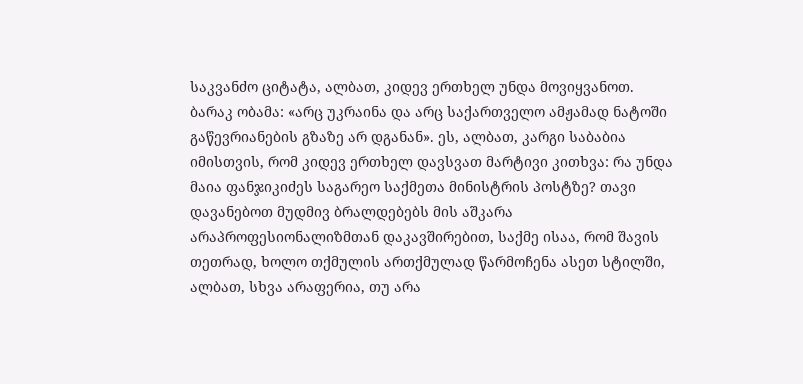საკვანძო ციტატა, ალბათ, კიდევ ერთხელ უნდა მოვიყვანოთ. ბარაკ ობამა: «არც უკრაინა და არც საქართველო ამჟამად ნატოში გაწევრიანების გზაზე არ დგანან». ეს, ალბათ, კარგი საბაბია იმისთვის, რომ კიდევ ერთხელ დავსვათ მარტივი კითხვა: რა უნდა მაია ფანჯიკიძეს საგარეო საქმეთა მინისტრის პოსტზე? თავი დავანებოთ მუდმივ ბრალდებებს მის აშკარა არაპროფესიონალიზმთან დაკავშირებით, საქმე ისაა, რომ შავის თეთრად, ხოლო თქმულის ართქმულად წარმოჩენა ასეთ სტილში, ალბათ, სხვა არაფერია, თუ არა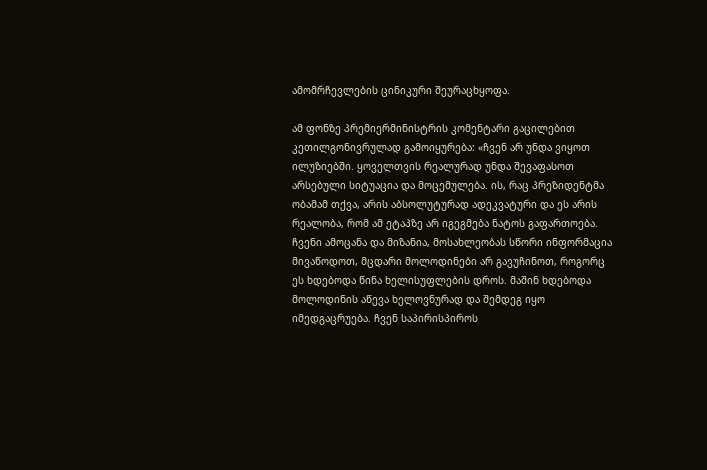ამომრჩევლების ცინიკური შეურაცხყოფა.

ამ ფონზე პრემიერმინისტრის კომენტარი გაცილებით კეთილგონივრულად გამოიყურება: «ჩვენ არ უნდა ვიყოთ ილუზიებში. ყოველთვის რეალურად უნდა შევაფასოთ არსებული სიტუაცია და მოცემულება. ის, რაც პრეზიდენტმა ობამამ თქვა, არის აბსოლუტურად ადეკვატური და ეს არის რეალობა, რომ ამ ეტაპზე არ იგეგმება ნატოს გაფართოება. ჩვენი ამოცანა და მიზანია, მოსახლეობას სწორი ინფორმაცია მივაწოდოთ, მცდარი მოლოდინები არ გავუჩინოთ, როგორც ეს ხდებოდა წინა ხელისუფლების დროს. მაშინ ხდებოდა მოლოდინის აწევა ხელოვნურად და შემდეგ იყო იმედგაცრუება. ჩვენ საპირისპიროს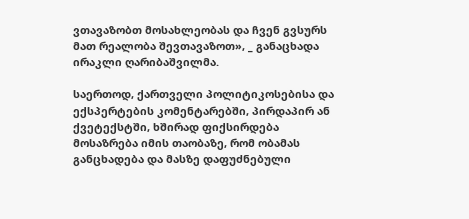ვთავაზობთ მოსახლეობას და ჩვენ გვსურს მათ რეალობა შევთავაზოთ», _ განაცხადა ირაკლი ღარიბაშვილმა.

საერთოდ, ქართველი პოლიტიკოსებისა და ექსპერტების კომენტარებში, პირდაპირ ან ქვეტექსტში, ხშირად ფიქსირდება მოსაზრება იმის თაობაზე, რომ ობამას განცხადება და მასზე დაფუძნებული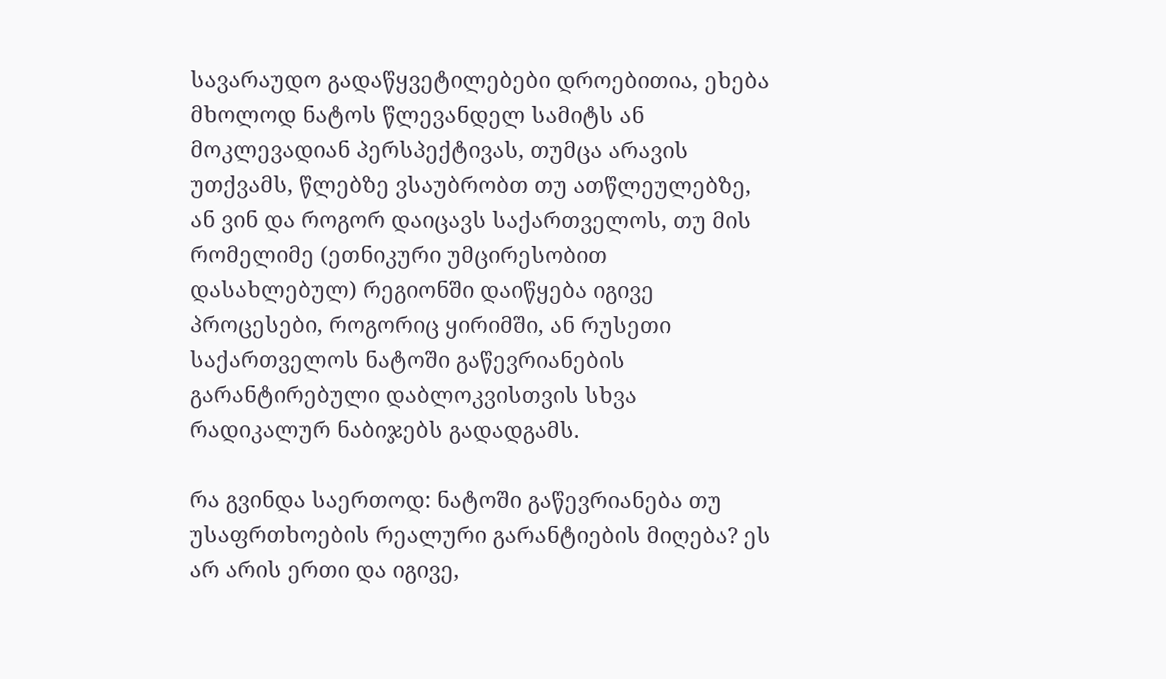სავარაუდო გადაწყვეტილებები დროებითია, ეხება მხოლოდ ნატოს წლევანდელ სამიტს ან მოკლევადიან პერსპექტივას, თუმცა არავის უთქვამს, წლებზე ვსაუბრობთ თუ ათწლეულებზე, ან ვინ და როგორ დაიცავს საქართველოს, თუ მის რომელიმე (ეთნიკური უმცირესობით დასახლებულ) რეგიონში დაიწყება იგივე პროცესები, როგორიც ყირიმში, ან რუსეთი საქართველოს ნატოში გაწევრიანების გარანტირებული დაბლოკვისთვის სხვა რადიკალურ ნაბიჯებს გადადგამს.

რა გვინდა საერთოდ: ნატოში გაწევრიანება თუ უსაფრთხოების რეალური გარანტიების მიღება? ეს არ არის ერთი და იგივე,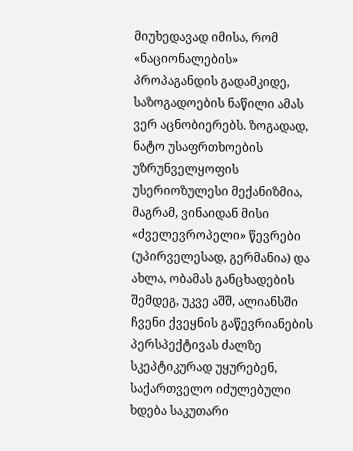მიუხედავად იმისა, რომ «ნაციონალების» პროპაგანდის გადამკიდე, საზოგადოების ნაწილი ამას ვერ აცნობიერებს. ზოგადად, ნატო უსაფრთხოების უზრუნველყოფის უსერიოზულესი მექანიზმია, მაგრამ, ვინაიდან მისი «ძველევროპელი» წევრები (უპირველესად, გერმანია) და ახლა, ობამას განცხადების შემდეგ, უკვე აშშ, ალიანსში ჩვენი ქვეყნის გაწევრიანების პერსპექტივას ძალზე სკეპტიკურად უყურებენ, საქართველო იძულებული ხდება საკუთარი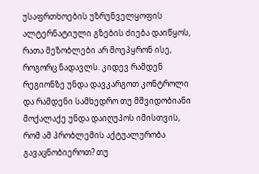უსაფრთხოების უზრუნველყოფის ალტერნატიული გზების ძიება დაიწყოს, რათა მეზობლები არ მოეპყრონ ისე, როგორც ნადავლს. კიდევ რამდენ რეგიონზე უნდა დავკარგოთ კონტროლი და რამდენი სამხედრო თუ მშვიდობიანი მოქალაქე უნდა დაიღუპოს იმისთვის, რომ ამ პრობლემის აქტუალურობა გავაცნობიეროთ? თუ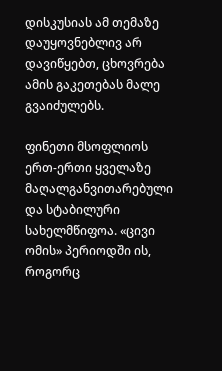დისკუსიას ამ თემაზე დაუყოვნებლივ არ დავიწყებთ, ცხოვრება ამის გაკეთებას მალე გვაიძულებს.

ფინეთი მსოფლიოს ერთ-ერთი ყველაზე მაღალგანვითარებული და სტაბილური სახელმწიფოა. «ცივი ომის» პერიოდში ის, როგორც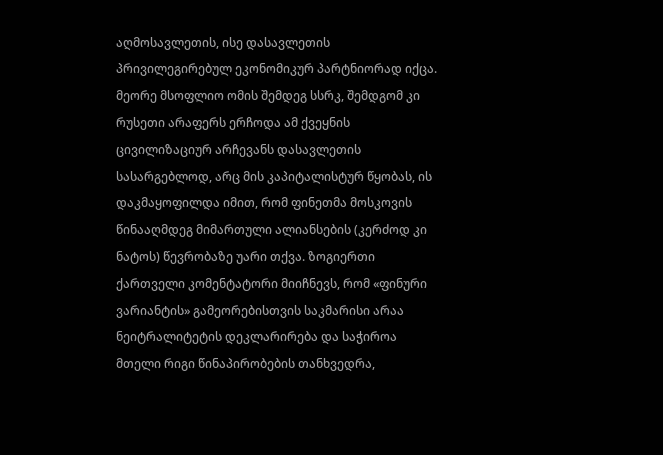აღმოსავლეთის, ისე დასავლეთის პრივილეგირებულ ეკონომიკურ პარტნიორად იქცა. მეორე მსოფლიო ომის შემდეგ სსრკ, შემდგომ კი რუსეთი არაფერს ერჩოდა ამ ქვეყნის ცივილიზაციურ არჩევანს დასავლეთის სასარგებლოდ, არც მის კაპიტალისტურ წყობას, ის დაკმაყოფილდა იმით, რომ ფინეთმა მოსკოვის წინააღმდეგ მიმართული ალიანსების (კერძოდ კი ნატოს) წევრობაზე უარი თქვა. ზოგიერთი ქართველი კომენტატორი მიიჩნევს, რომ «ფინური ვარიანტის» გამეორებისთვის საკმარისი არაა ნეიტრალიტეტის დეკლარირება და საჭიროა მთელი რიგი წინაპირობების თანხვედრა,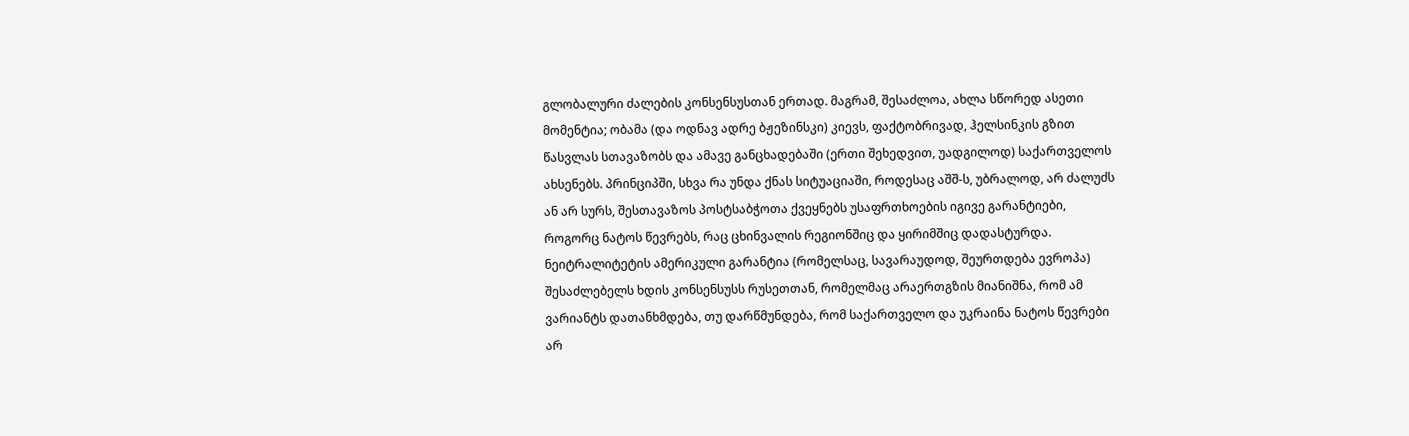გლობალური ძალების კონსენსუსთან ერთად. მაგრამ, შესაძლოა, ახლა სწორედ ასეთი მომენტია; ობამა (და ოდნავ ადრე ბჟეზინსკი) კიევს, ფაქტობრივად, ჰელსინკის გზით წასვლას სთავაზობს და ამავე განცხადებაში (ერთი შეხედვით, უადგილოდ) საქართველოს ახსენებს. პრინციპში, სხვა რა უნდა ქნას სიტუაციაში, როდესაც აშშ-ს, უბრალოდ, არ ძალუძს ან არ სურს, შესთავაზოს პოსტსაბჭოთა ქვეყნებს უსაფრთხოების იგივე გარანტიები, როგორც ნატოს წევრებს, რაც ცხინვალის რეგიონშიც და ყირიმშიც დადასტურდა. ნეიტრალიტეტის ამერიკული გარანტია (რომელსაც, სავარაუდოდ, შეურთდება ევროპა) შესაძლებელს ხდის კონსენსუსს რუსეთთან, რომელმაც არაერთგზის მიანიშნა, რომ ამ ვარიანტს დათანხმდება, თუ დარწმუნდება, რომ საქართველო და უკრაინა ნატოს წევრები არ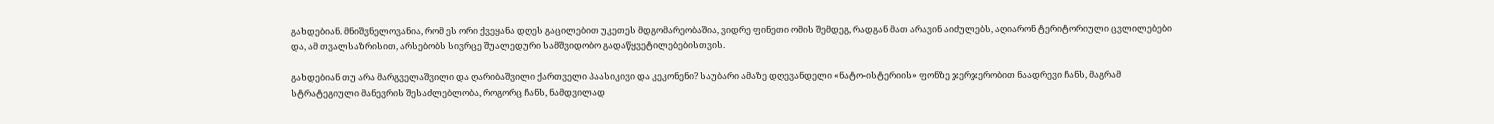გახდებიან. მნიშვნელოვანია, რომ ეს ორი ქვეყანა დღეს გაცილებით უკეთეს მდგომარეობაშია, ვიდრე ფინეთი ომის შემდეგ, რადგან მათ არავინ აიძულებს, აღიარონ ტერიტორიული ცვლილებები და, ამ თვალსაზრისით, არსებობს სივრცე შუალედური სამშვიდობო გადაწყვეტილებებისთვის.

გახდებიან თუ არა მარგველაშვილი და ღარიბაშვილი ქართველი პაასიკივი და კეკონენი? საუბარი ამაზე დღევანდელი «ნატო-ისტერიის» ფონზე ჯერჯერობით ნაადრევი ჩანს, მაგრამ სტრატეგიული მანევრის შესაძლებლობა, როგორც ჩანს, ნამდვილად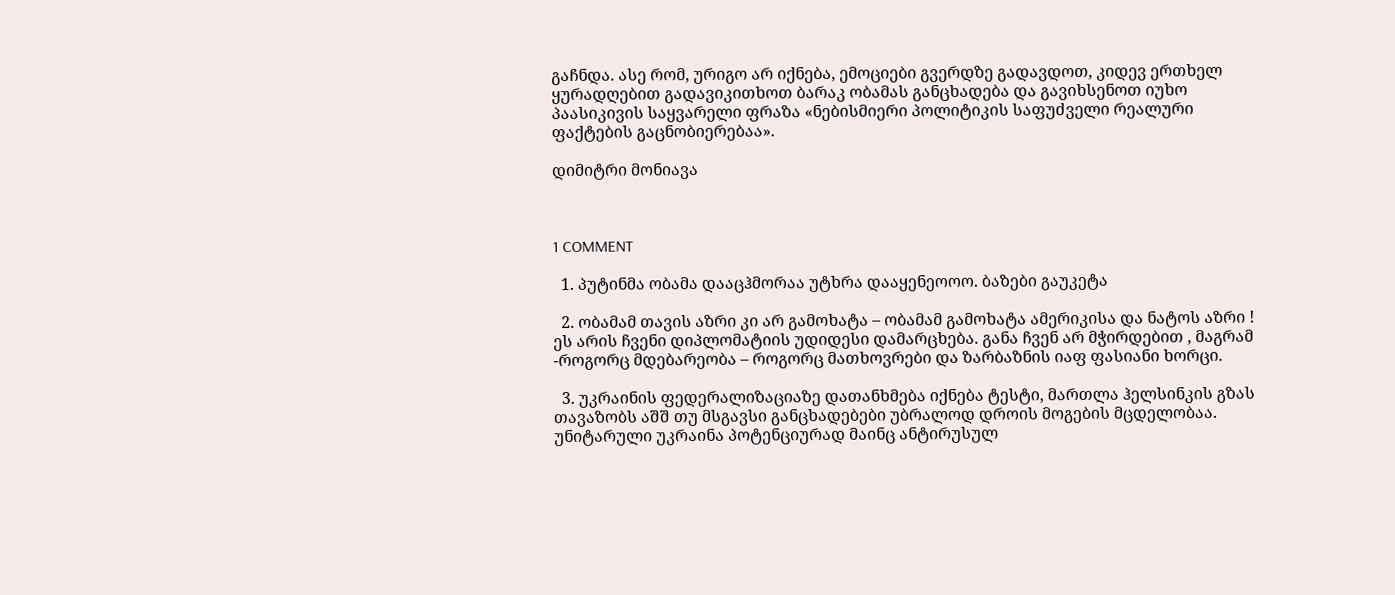გაჩნდა. ასე რომ, ურიგო არ იქნება, ემოციები გვერდზე გადავდოთ, კიდევ ერთხელ ყურადღებით გადავიკითხოთ ბარაკ ობამას განცხადება და გავიხსენოთ იუხო პაასიკივის საყვარელი ფრაზა «ნებისმიერი პოლიტიკის საფუძველი რეალური ფაქტების გაცნობიერებაა».

დიმიტრი მონიავა



1 COMMENT

  1. პუტინმა ობამა დააცჰმორაა უტხრა დააყენეოოო. ბაზები გაუკეტა

  2. ობამამ თავის აზრი კი არ გამოხატა – ობამამ გამოხატა ამერიკისა და ნატოს აზრი ! ეს არის ჩვენი დიპლომატიის უდიდესი დამარცხება. განა ჩვენ არ მჭირდებით , მაგრამ -როგორც მდებარეობა – როგორც მათხოვრები და ზარბაზნის იაფ ფასიანი ხორცი.

  3. უკრაინის ფედერალიზაციაზე დათანხმება იქნება ტესტი, მართლა ჰელსინკის გზას თავაზობს აშშ თუ მსგავსი განცხადებები უბრალოდ დროის მოგების მცდელობაა. უნიტარული უკრაინა პოტენციურად მაინც ანტირუსულ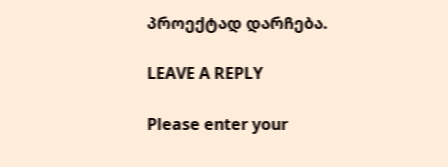პროექტად დარჩება.

LEAVE A REPLY

Please enter your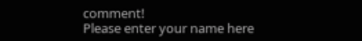comment!
Please enter your name here